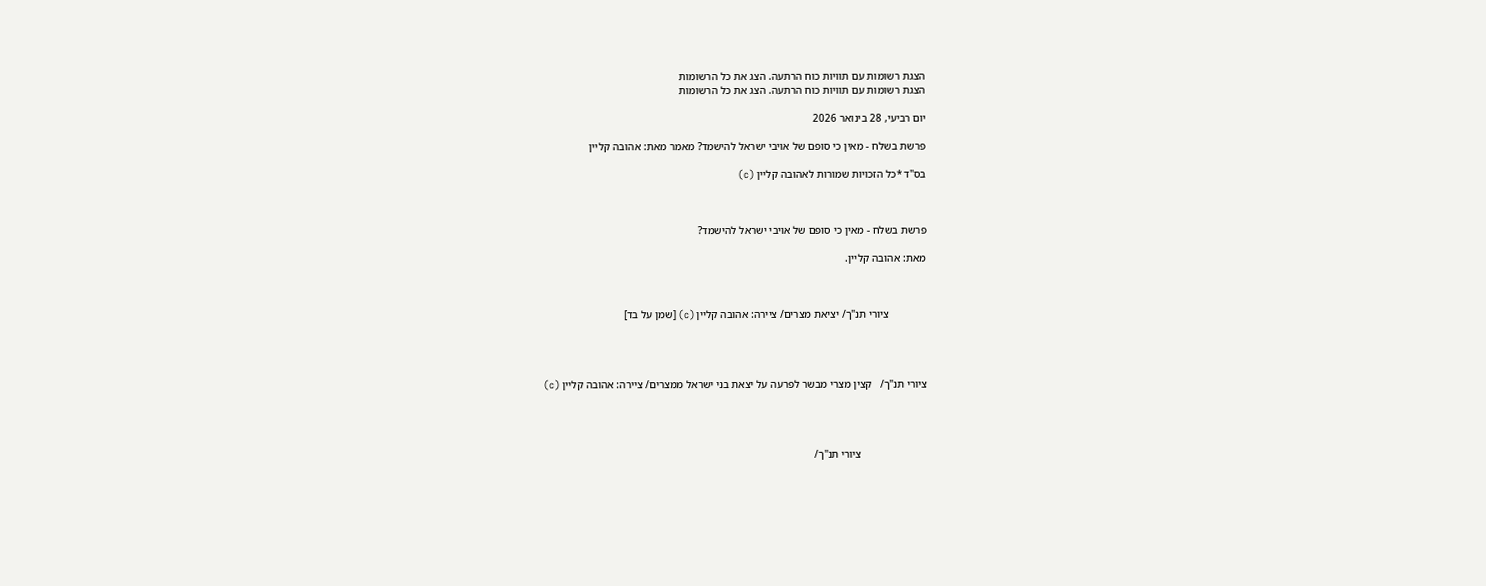הצגת רשומות עם תוויות כוח הרתעה. הצג את כל הרשומות
הצגת רשומות עם תוויות כוח הרתעה. הצג את כל הרשומות

יום רביעי, 28 בינואר 2026

פרשת בשלח - מאין כי סופם של אויבי ישראל להישמד? מאמר מאת: אהובה קליין

בס"ד *כל הזכויות שמורות לאהובה קליין (c)



פרשת בשלח - מאין כי סופם של אויבי ישראל להישמד?

מאת: אהובה קליין.



              ציורי תנ"ך/ יציאת מצרים/ ציירה: אהובה קליין (c) [שמן על בד]




ציורי תנ"ך/   קצין מצרי מבשר לפרעה על יצאת בני ישראל ממצרים/ ציירה: אהובה קליין (c)




                        ציורי תנ"ך/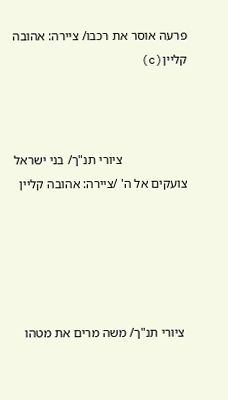פרעה אוסר את רכבו/ ציירה: אהובה קליין(c)



                    ציורי תנ"ך/ בני ישראל צועקים אל ה' /ציירה: אהובה קליין





 ציורי תנ"ך/ משה מרים את מטהו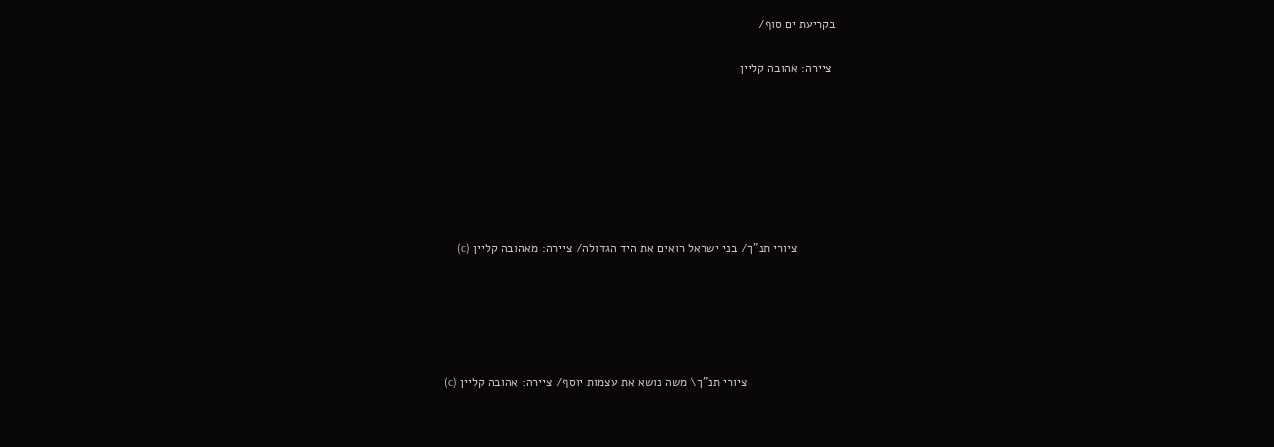בקריעת ים סוף/

 ציירה: אהובה קליין







           ציורי תנ"ך/ בני ישראל רואים את היד הגדולה/ ציירה: מאהובה קליין (c)





                          ציורי תנ"ך\ משה נושא את עצמות יוסף/ ציירה: אהובה קליין (c)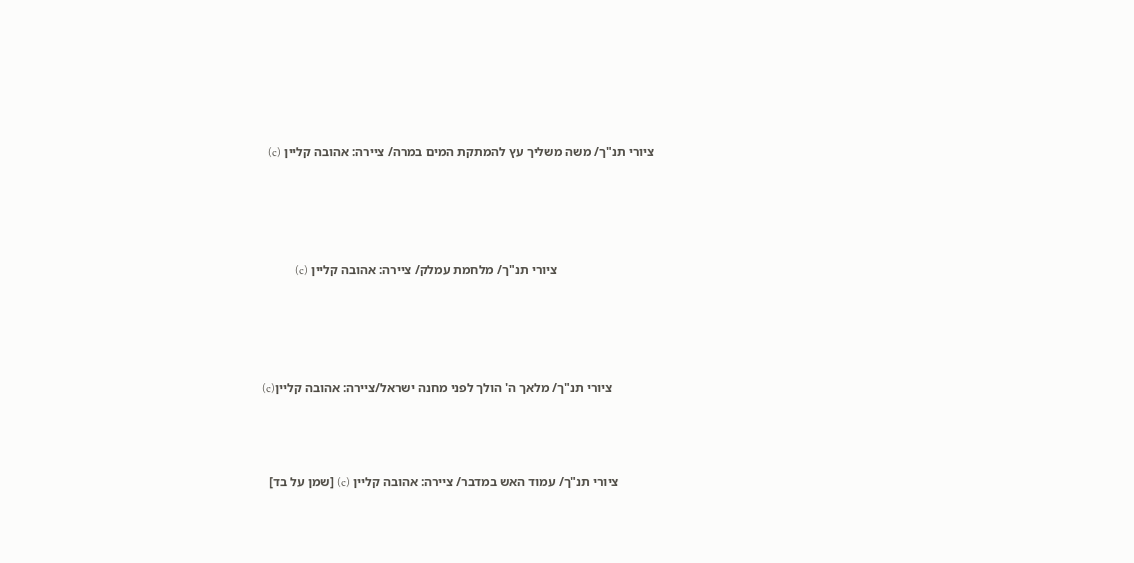ציורי תנ"ך/ משה משליך עץ להמתקת המים במרה/ ציירה: אהובה קליין (c)




                              ציורי תנ"ך/ מלחמת עמלק/ ציירה: אהובה קליין (c)




             ציורי תנ"ך/ מלאך ה' הולך לפני מחנה ישראל/ציירה: אהובה קליין(c)



           ציורי תנ"ך/ עמוד האש במדבר/ ציירה: אהובה קליין (c) [שמן על בד]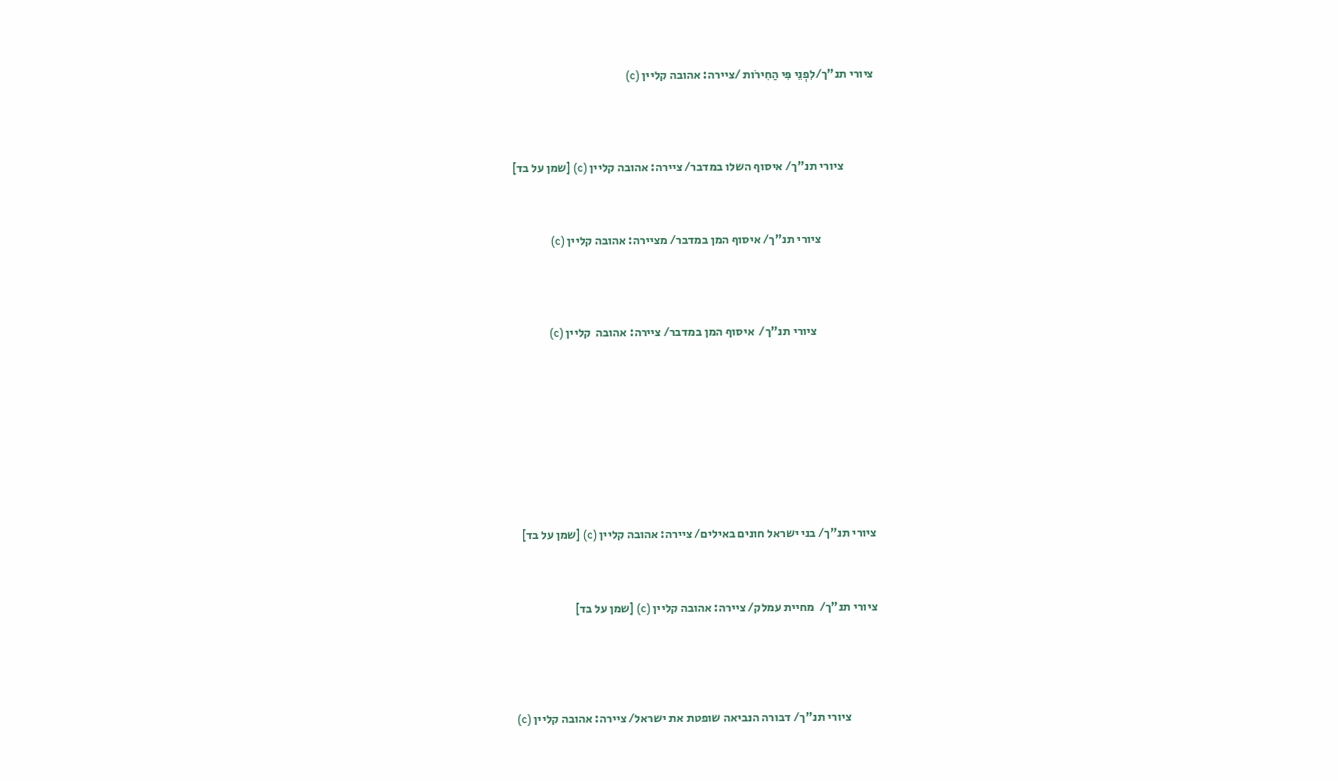ציורי תנ"ך/לִפְנֵי פִּי הַחִירֹות /ציירה: אהובה קליין (c)




             ציורי תנ"ך/ איסוף השלו במדבר/ ציירה: אהובה קליין (c) [שמן על בד]



                      ציורי תנ"ך/ איסוף המן במדבר/ מציירה: אהובה קליין (c)




                        ציורי תנ"ך/  איסוף המן במדבר/ ציירה: אהובה  קליין (c)










ציורי תנ"ך/ בני ישראל חונים באילים/ ציירה: אהובה קליין (c) [שמן על בד]



ציורי תנ"ך/  מחיית עמלק/ ציירה: אהובה קליין (c) [שמן על בד]





           ציורי תנ"ך/ דבורה הנביאה שופטת את ישראל/ ציירה: אהובה קליין (c)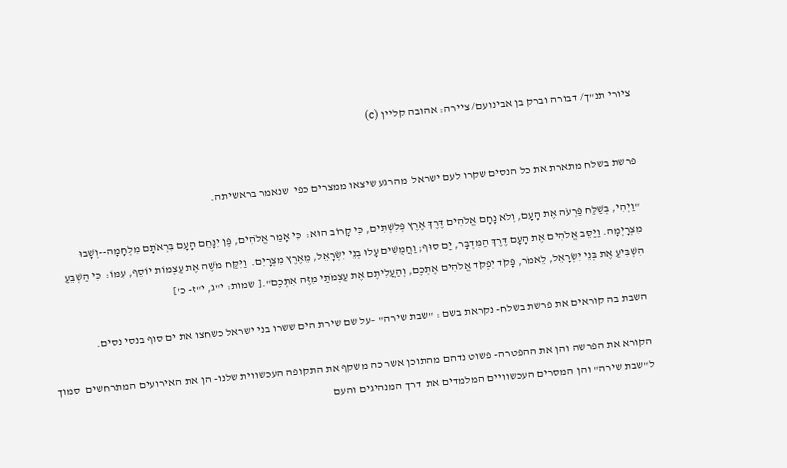ציורי תנ"ך/ דבורה וברק בן אבינועם/ ציירה: אהובה קליין (c)


פרשת בשלח מתארת את כל הנסים שקרו לעם ישראל  מהרגע שיצאו ממצרים כפי  שנאמר בראשיתה.

"וַיְהִי, בְּשַׁלַּח פַּרְעֹה אֶת הָעָם, וְלֹא נָחָם אֱלֹהִים דֶּרֶךְ אֶרֶץ פְּלִשְׁתִּים, כִּי קָרוֹב הוּא:  כִּי אָמַר אֱלֹהִים, פֶּן יִנָּחֵם הָעָם בִּרְאֹתָם מִלְחָמָה--וְשָׁבוּ מִצְרָיְמָה. וַיַּסֵּב אֱלֹהִים אֶת הָעָם דֶּרֶךְ הַמִּדְבָּר, יַם סוּף; וַחֲמֻשִׁים עָלוּ בְנֵי יִשְׂרָאֵל, מֵאֶרֶץ מִצְרָיִם.  וַיִּקַּח מֹשֶׁה אֶת עַצְמוֹת יוֹסֵף, עִמּוֹ:  כִּי הַשְׁבֵּעַ הִשְׁבִּיעַ אֶת בְּנֵי יִשְׂרָאֵל, לֵאמֹר, פָּקֹד יִפְקֹד אֱלֹהִים אֶתְכֶם, וְהַעֲלִיתֶם אֶת עַצְמֹתַי מִזֶּה אִתְּכֶם".[ שמות: י"ג, י"ז- כ']

השבת בה קוראים את פרשת בשלח- נקראת בשם : "שבת שירה" –על שם שירת הים ששרו בני ישראל כשחצו את ים סוף בנסי נסים.

הקורא את הפרשה והן את ההפטרה- פשוט נדהם מהתוכן אשר כה משקף את התקופה העכשווית שלנו- הן את האירועים המתרחשים  סמוך ל"שבת שירה" והן המסרים העכשוויים המלמדים את  דרך המנהיגים והעם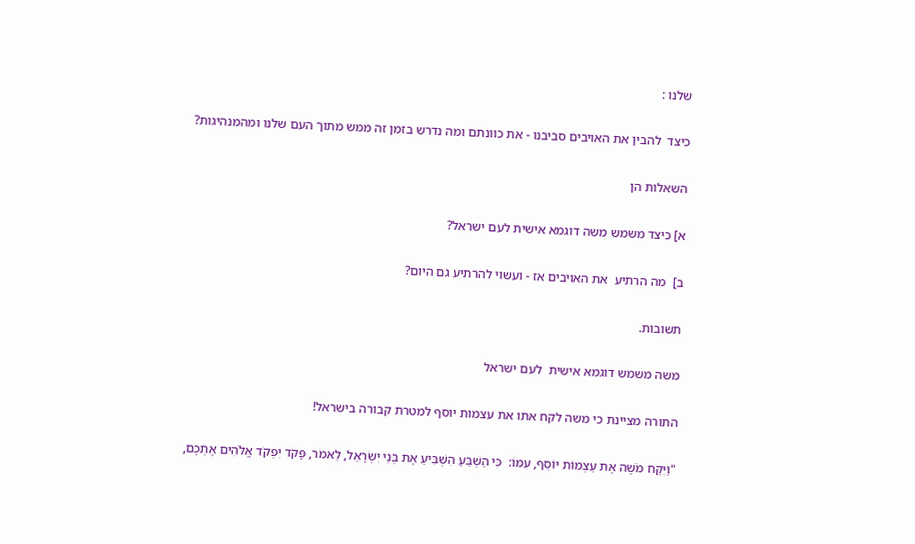שלנו :

כיצד  להבין את האויבים סביבנו - את כוונתם ומה נדרש בזמן זה ממש מתוך העם שלנו ומהמנהיגות?

השאלות הן

א] כיצד משמש משה דוגמא אישית לעם ישראל?

ב]  מה הרתיע  את האויבים אז - ועשוי להרתיע גם היום?

תשובות.

משה משמש דוגמא אישית  לעם ישראל

התורה מציינת כי משה לקח אתו את עצמות יוסף למטרת קבורה בישראל!

"וַיִּקַּח מֹשֶׁה אֶת עַצְמוֹת יוֹסֵף, עִמּוֹ:  כִּי הַשְׁבֵּעַ הִשְׁבִּיעַ אֶת בְּנֵי יִשְׂרָאֵל, לֵאמֹר, פָּקֹד יִפְקֹד אֱלֹהִים אֶתְכֶם,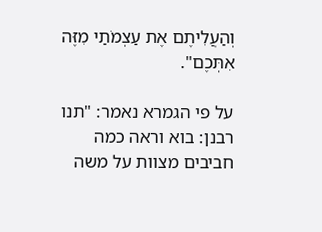וְהַעֲלִיתֶם אֶת עַצְמֹתַי מִזֶּה אִתְּכֶם".

על פי הגמרא נאמר: "תנו רבנן: בוא וראה כמה  חביבים מצוות על משה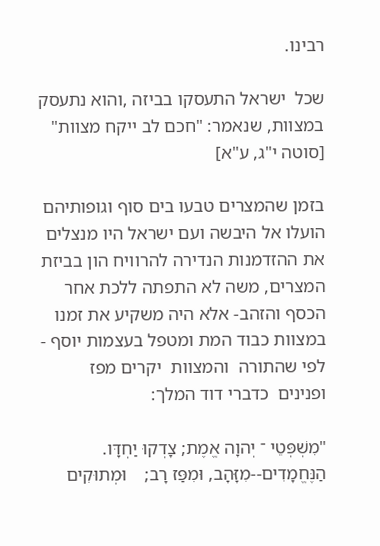רבינו.

שכל  ישראל התעסקו בביזה ,והוא נתעסק במצוות, שנאמר: "חכם לב ייקח מצוות" [סוטה י"ג, ע"א]

בזמן שהמצרים טבעו בים סוף וגופותיהם  הועלו אל היבשה ועם ישראל היו מנצלים את ההזדמנות הנדירה להרוויח הון בביזת המצרים, משה לא התפתה ללכת אחר הכסף והזהב- אלא היה משקיע את זמנו  במצוות כבוד המת ומטפל בעצמות יוסף - לפי שהתורה  והמצוות  יקרים מפז ופנינים  כדברי דוד המלך:

"מִשְׁפְּטֵי ־ יְהוָה אֱמֶת; צָדְקוּ יַחְדָּו. הַנֶּחֱמָדִים--מִזָּהָב, וּמִפַּז רָב;    וּמְתוּקִים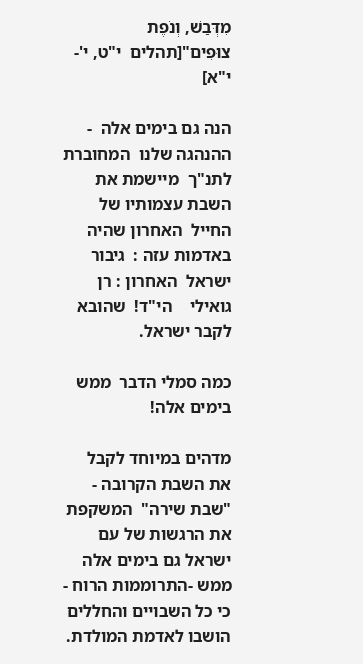מִדְּבַשׁ, וְנֹפֶת צוּפִים"[תהלים  י"ט, י'- י"א]

הנה גם בימים אלה  - ההנהגה שלנו  המחוברת לתנ"ך  מיישמת את השבת עצמותיו של החייל  האחרון שהיה באדמות עזה :  גיבור ישראל  האחרון : רן  גואילי    הי"ד!  שהובא לקבר ישראל.

כמה סמלי הדבר  ממש בימים אלה!

מדהים במיוחד לקבל את השבת הקרובה - "שבת שירה"  המשקפת את הרגשות של עם ישראל גם בימים אלה ממש -התרוממות הרוח - כי כל השבויים והחללים הושבו לאדמת המולדת.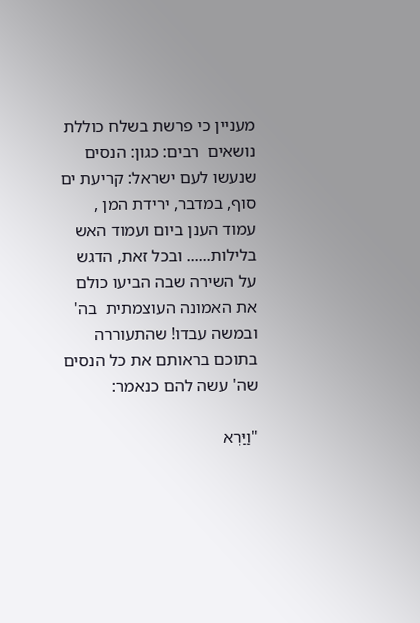מעניין כי פרשת בשלח כוללת נושאים  רבים: כגון: הנסים שנעשו לעם ישראל: קריעת ים סוף, במדבר, ירידת המן , עמוד הענן ביום ועמוד האש בלילות...... ובכל זאת, הדגש על השירה שבה הביעו כולם את האמונה העוצמתית  בה' ובמשה עבדו! שהתעוררה בתוכם בראותם את כל הנסים שה' עשה להם כנאמר:

"וַיַּרְא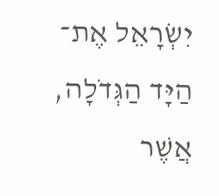יִשְׂרָאֵל אֶת־ הַיָּד הַגְּדֹלָה, אֲשֶׁר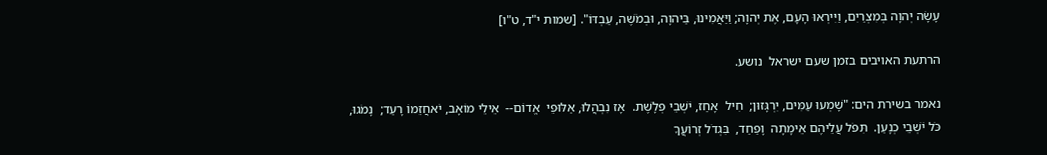עָשָׂה יְהוָה בְּמִצְרַיִם, וַיִּירְאוּ הָעָם, אֶת יְהוָה; וַיַּאֲמִינוּ, בַּיהוָה, וּבְמֹשֶׁה, עַבְדּוֹ". [שמות י"ד, ט"ו]

הרתעת האויבים בזמן שעם ישראל  נושע.

נאמר בשירת הים: "שָׁמְעוּ עַמִּים, יִרְגָּזוּן;  חִיל  אָחַז, יֹשְׁבֵי פְּלָשֶׁת.  אָז נִבְהֲלוּ, אַלּוּפֵי  אֱדוֹם--  אֵילֵי מוֹאָב, יֹאחֲזֵמוֹ רָעַד;  נָמֹגוּ,  כֹּל יֹשְׁבֵי כְנָעַן.  תִּפֹּל עֲלֵיהֶם אֵימָתָה  וָפַחַד,  בִּגְדֹל זְרוֹעֲךָ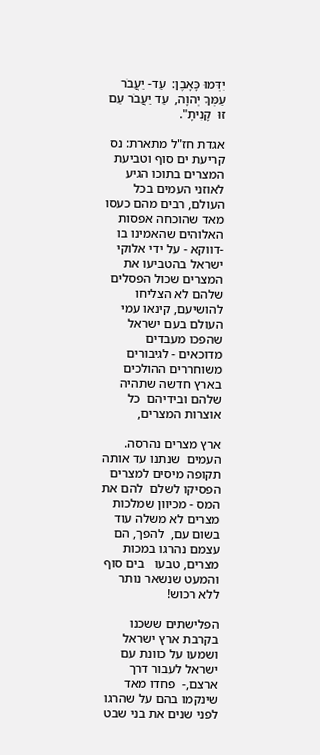יִדְּמוּ כָּאָבֶן:  עַד- יַעֲבֹר עַמְּךָ יְהוָה,  עַד יַעֲבֹר עַם זוּ  קָנִיתָ".

אגדת חז"ל מתארת: נס  קריעת ים סוף וטביעת המצרים בתוכו הגיע לאוזני העמים בכל העולם, רבים מהם כעסו מאד שהוכחה אפסות האלוהים שהאמינו בו  -דווקא - על ידי אלוקי ישראל בהטביעו את המצרים שכול הפסלים שלהם לא הצליחו להושיעם, קינאו עמי העולם בעם ישראל שהפכו מעבדים מדוכאים - לגיבורים משוחררים ההולכים בארץ חדשה שתהיה שלהם ובידיהם  כל אוצרות המצרים,

ארץ מצרים נהרסה. העמים  שנתנו עד אותה תקופה מיסים למצרים הפסיקו לשלם  להם את המס - מכיוון שמלכות מצרים לא משלה עוד בשום עם,  להפך, הם עצמם נהרגו במכות מצרים, טבעו   בים סוף והמעט שנשאר נותר ללא רכוש!

הפלישתים ששכנו בקרבת ארץ ישראל ושמעו על כוונת עם ישראל לעבור דרך ארצם,-  פחדו מאד שינקמו בהם על שהרגו לפני שנים את בני שבט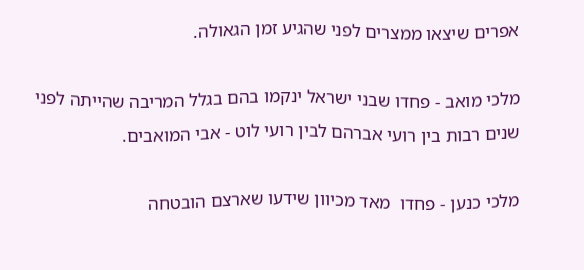אפרים שיצאו ממצרים לפני שהגיע זמן הגאולה.

מלכי מואב - פחדו שבני ישראל ינקמו בהם בגלל המריבה שהייתה לפני שנים רבות בין רועי אברהם לבין רועי לוט - אבי המואבים.

מלכי כנען - פחדו  מאד מכיוון שידעו שארצם הובטחה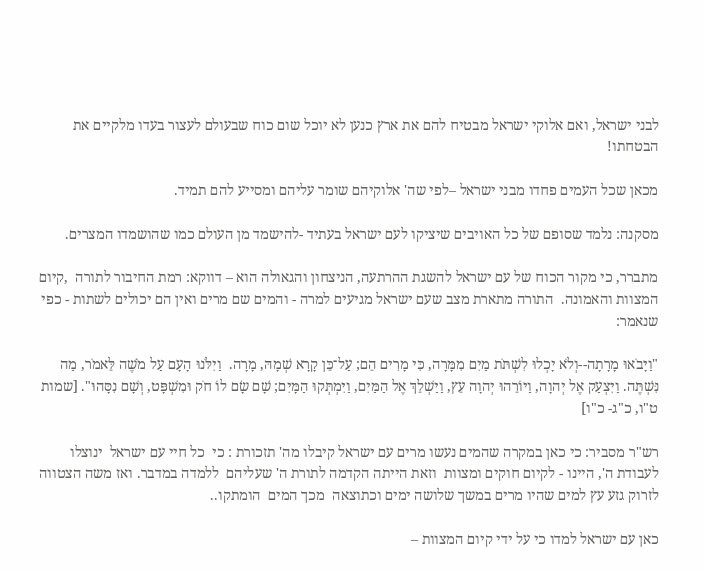לבני ישראל, ואם אלוקי ישראל מבטיח להם את ארץ כנען לא יוכל שום כוח שבעולם לעצור בעדו מלקיים את הבטחתו!

מכאן שכל העמים פחדו מבני ישראל –לפי שה' אלוקיהם שומר עליהם ומסייע להם תמיד.

מסקנה: נלמד שסופם של כל האויבים שיציקו לעם ישראל בעתיד -להישמד מן העולם כמו שהושמדו המצרים.

מתברר, כי מקור הכוח של עם ישראל להשגת ההרתעה, הניצחון והגאולה הוא – דווקא: רמת החיבור לתורה  ,קיום המצוות והאמונה.  התורה מתארת מצב שעם ישראל מגיעים למרה - והמים שם מרים ואין הם יכולים לשתות - כפי שנאמר:

"וַיָּבֹאוּ מָרָתָה--וְלֹא יָכְלוּ לִשְׁתֹּת מַיִם מִמָּרָה, כִּי מָרִים הֵם; עַל־כֵּן קָרָא שְׁמָהּ, מָרָה.  וַיִּלֹּנוּ הָעָם עַל מֹשֶׁה לֵּאמֹר, מַה נִּשְׁתֶּה. וַיִּצְעַק אֶל יְהוָה, וַיּוֹרֵהוּ יְהוָה עֵץ, וַיַּשְׁלֵךְ אֶל הַמַּיִם, וַיִּמְתְּקוּ הַמָּיִם; שָׁם שָׂם לוֹ חֹק וּמִשְׁפָּט, וְשָׁם נִסָּהוּ". [שמות  ט"ו, כ"ג- כ"ו]

רש"ר מסביר: כי כאן במקרה שהמים נעשו מרים עם ישראל קיבלו מה' תזכורת : כי  כל חיי עם ישראל  ינוצלו לעבודת ה', היינו - לקיום חוקים ומצוות  וזאת הייתה הקדמה לתורת ה' שעליהם  ללמדה במדבר. ואז משה הצטווה לזרוק גזע עץ למים שהיו מרים במשך שלושה ימים וכתוצאה  מכך המים  הומתקו..

כאן עם ישראל למדו כי על ידי קיום המצוות –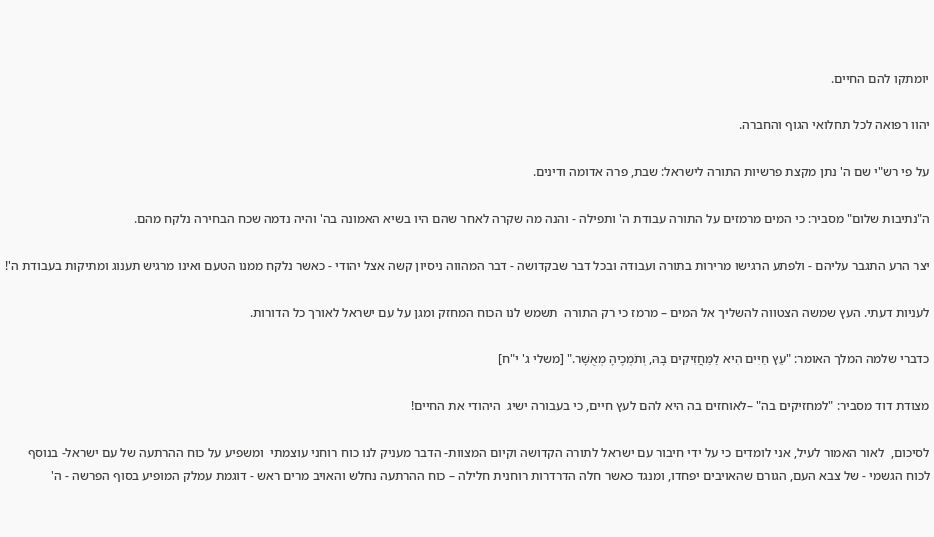יומתקו להם החיים.

יהוו רפואה לכל תחלואי הגוף והחברה.

על פי רש"י שם ה' נתן מקצת פרשיות התורה לישראל: שבת, פרה אדומה ודינים.

ה"נתיבות שלום" מסביר: כי המים מרמזים על התורה עבודת ה' ותפילה - והנה מה שקרה לאחר שהם היו בשיא האמונה בה' והיה נדמה שכח הבחירה נלקח מהם.

יצר הרע התגבר עליהם - ולפתע הרגישו מרירות בתורה ועבודה ובכל דבר שבקדושה - דבר המהווה ניסיון קשה אצל יהודי - כאשר נלקח ממנו הטעם ואינו מרגיש תענוג ומתיקות בעבודת ה'!

לעניות דעתי. העץ שמשה הצטווה להשליך אל המים – מרמז כי רק התורה  תשמש לנו הכוח המחזק ומגן על עם ישראל לאורך כל הדורות.

כדברי שלמה המלך האומר: "עֵץ חַיִּים הִיא לַמַּחֲזִיקִים בָּהּ, וְתֹמְכֶיהָ מְאֻשָּׁר." [משלי ג' י"ח]

מצודת דוד מסביר: "למחזיקים בה" –לאוחזים בה היא להם לעץ חיים, כי בעבורה ישיג  היהודי את החיים!

לסיכום,  לאור האמור לעיל, אני לומדים כי על ידי חיבור עם ישראל לתורה הקדושה וקיום המצוות- הדבר מעניק לנו כוח רוחני עוצמתי  ומשפיע על כוח ההרתעה של עם ישראל- בנוסף לכוח הגשמי - של צבא העם, הגורם שהאויבים יפחדו, ומנגד כאשר חלה הדרדרות רוחנית חלילה – כוח ההרתעה נחלש והאויב מרים ראש - דוגמת עמלק המופיע בסוף הפרשה - ה'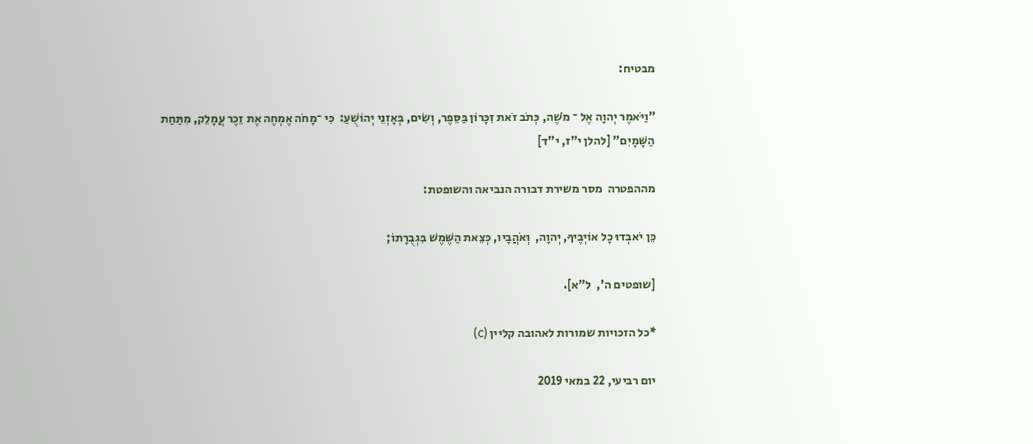מבטיח:

"וַיֹּאמֶר יְהוָה אֶל ־ מֹשֶׁה, כְּתֹב זֹאת זִכָּרוֹן בַּסֵּפֶר, וְשִׂים, בְּאָזְנֵי יְהוֹשֻׁעַ:  כִּי ־מָחֹה אֶמְחֶה אֶת זֵכֶר עֲמָלֵק, מִתַּחַת הַשָּׁמָיִם" [להלן י"ז, י"ד]

מההפטרה  מסר משירת דבורה הנביאה והשופטת:

כֵּן יֹאבְדוּ כָל אוֹיְבֶיךָ, יְהוָה,  וְאֹהֲבָיו, כְּצֵאת הַשֶּׁמֶשׁ בִּגְבֻרָתוֹ;

[שופטים ה',  ל"א].

*כל הזכויות שמורות לאהובה קליין (c)

יום רביעי, 22 במאי 2019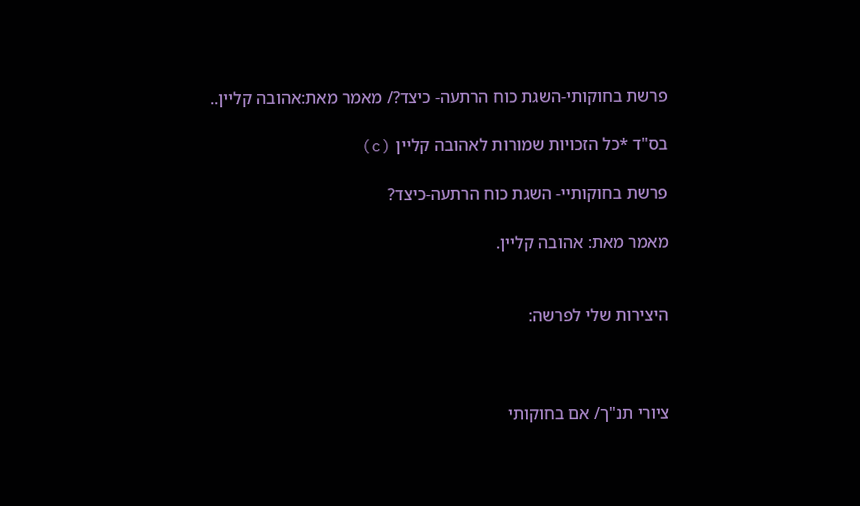פרשת בחוקותי-השגת כוח הרתעה- כיצד?/ מאמר מאת:אהובה קליין..

בס"ד *כל הזכויות שמורות לאהובה קליין (c)

פרשת בחוקותיי- השגת כוח הרתעה-כיצד?

מאמר מאת: אהובה קליין.


היצירות שלי לפרשה:



ציורי תנ"ך/ אם בחוקותי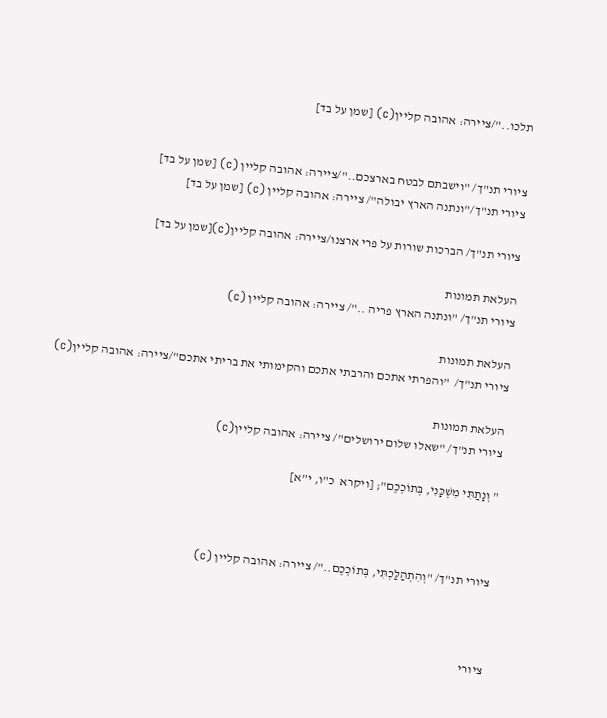תלכו.."/ציירה: אהובה קליין(c) [שמן על בד]


ציורי תנ"ך/ "וישבתם לבטח בארצכם.."/ציירה: אהובה קליין (c) [שמן על בד]
ציורי תנ"ך/"ונתנה הארץ יבולה"/ ציירה: אהובה קליין (c) [שמן על בד]

ציורי תנ"ך/ הברכות שורות על פרי ארצנו/ציירה: אהובה קליין(c)[שמן על בד]

העלאת תמונות
ציורי תנ"ך/ "ונתנה הארץ פריה .."/ ציירה: אהובה קליין (c)

העלאת תמונות
ציורי תנ"ך/  "והפרתי אתכם והרבתי אתכם והקימותי את בריתי אתכם"/ציירה: אהובה קליין(c)

העלאת תמונות
ציורי תנ"ך/ "שאלו שלום ירושלים"/ ציירה: אהובה קליין(c)

" וְנָתַתִּי מִשְׁכָּנִי, בְּתוֹכְכֶם"; [ויקרא  כ"ו, י"א]



ציורי תנ"ך/ "וְהִתְהַלַּכְתִּי, בְּתוֹכְכֶם.."/ ציירה: אהובה קליין (c)



ציורי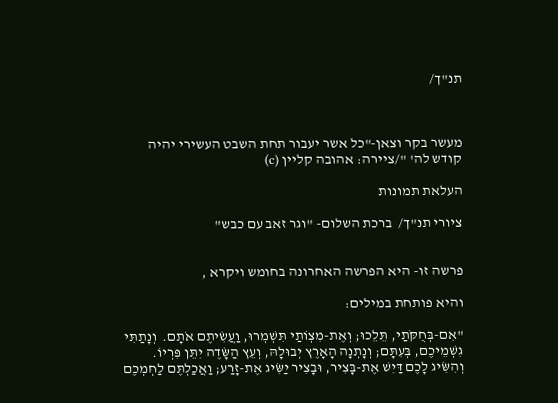תנ"ך/



מעשר בקר וצאן-"כל אשר יעבור תחת השבט העשירי יהיה קודש לה' "/ציירה: אהובה קליין (c)

העלאת תמונות

ציורי תנ"ך/  ברכת השלום- "וגר זאב עם כבש"


פרשה זו- היא הפרשה האחרונה בחומש ויקרא ,

והיא פותחת במילים:

"אִם-בְּחֻקֹּתַי, תֵּלֵכוּ; וְאֶת-מִצְוֺתַי תִּשְׁמְרוּ, וַעֲשִׂיתֶם אֹתָם.  וְנָתַתִּי גִשְׁמֵיכֶם, בְּעִתָּם; וְנָתְנָה הָאָרֶץ יְבוּלָהּ, וְעֵץ הַשָּׂדֶה יִתֵּן פִּרְיוֹ.  וְהִשִּׂיג לָכֶם דַּיִשׁ אֶת-בָּצִיר, וּבָצִיר יַשִּׂיג אֶת-זָרַע; וַאֲכַלְתֶּם לַחְמְכֶם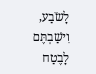לָשֹׂבַע, וִישַׁבְתֶּם לָבֶטַח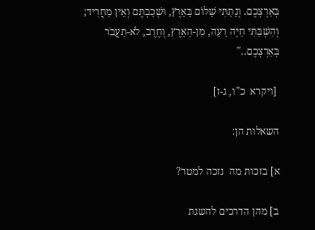בְּאַרְצְכֶם. וְנָתַתִּי שָׁלוֹם בָּאָרֶץ, וּשְׁכַבְתֶּם וְאֵין מַחֲרִיד; וְהִשְׁבַּתִּי חַיָּה רָעָה, מִן-הָאָרֶץ, וְחֶרֶב, לֹא-תַעֲבֹר בְּאַרְצְכֶם.."

 [ויקרא  כ"ו, ג-ז]

השאלות הן:

א] בזכות מה  נזכה למטר?

ב] מהן הדרכים להשגת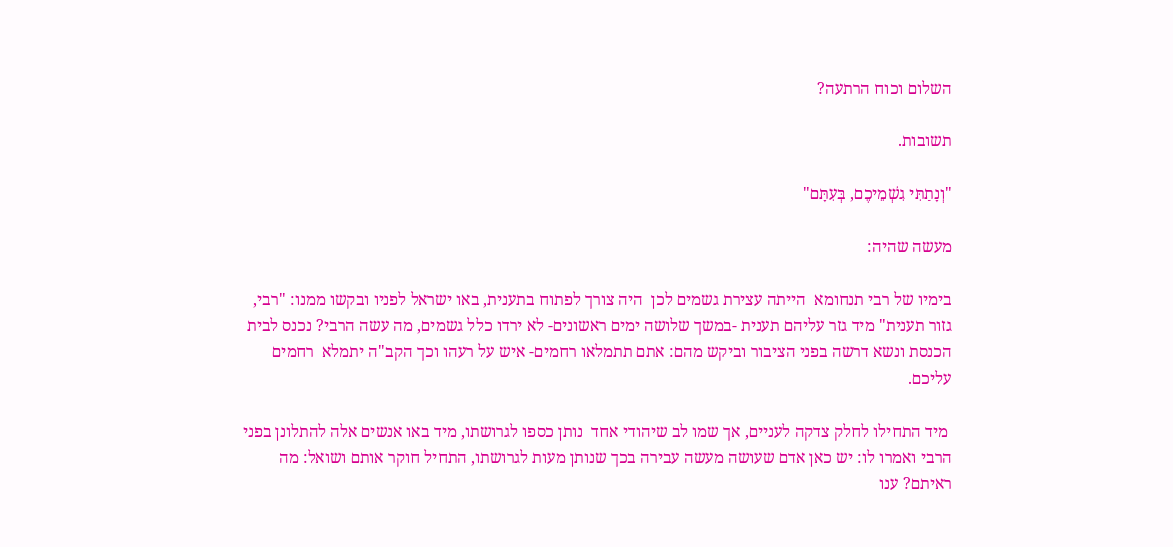השלום וכוח הרתעה?

תשובות.

"וְנָתַתִּי גִשְׁמֵיכֶם, בְּעִתָּם"

מעשה שהיה:

בימיו של רבי תנחומא  הייתה עצירת גשמים לכן  היה צורך לפתוח בתענית, באו ישראל לפניו ובקשו ממנו: "רבי, גזור תענית" מיד גזר עליהם תענית -במשך שלושה ימים ראשונים- לא ירדו כלל גשמים, מה עשה הרבי? נכנס לבית הכנסת ונשא דרשה בפני הציבור וביקש מהם: אתם תתמלאו רחמים- איש על רעהו וכך הקב"ה יתמלא  רחמים עליכם.

 מיד התחילו לחלק צדקה לעניים, אך שמו לב שיהודי אחד  נותן כספו לגרושתו, מיד באו אנשים אלה להתלונן בפני הרבי ואמרו לו: יש כאן אדם שעושה מעשה עבירה בכך שנותן מעות לגרושתו, התחיל חוקר אותם ושואל: מה ראיתם? ענו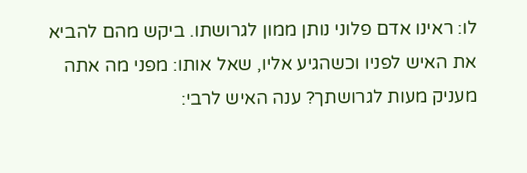לו: ראינו אדם פלוני נותן ממון לגרושתו. ביקש מהם להביא את האיש לפניו וכשהגיע אליו, שאל אותו: מפני מה אתה מעניק מעות לגרושתך? ענה האיש לרבי: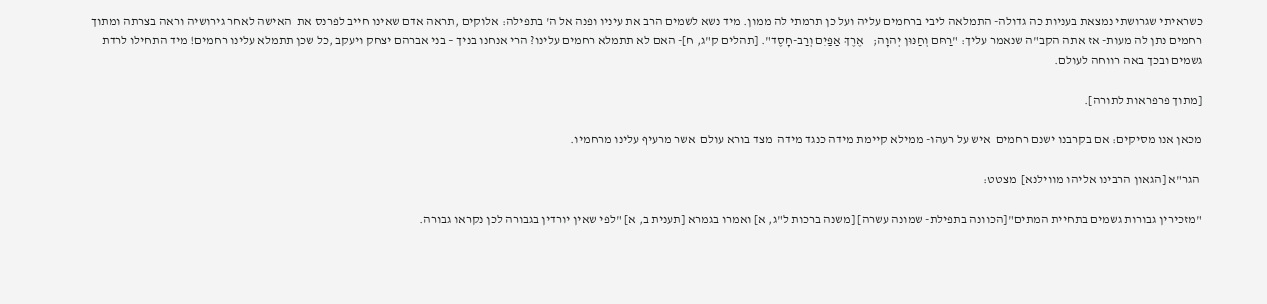כשראיתי שגרושתי נמצאת בעניות כה גדולה- התמלאה ליבי ברחמים עליה ועל כן תרמתי לה ממון. מיד נשא לשמים הרב את עיניו ופנה אל ה' בתפילה: אלוקים ,תראה אדם שאינו חייב לפרנס את  האישה לאחר גירושיה וראה בצרתה ומתוך רחמים נתן לה מעות- אז אתה הקב"ה שנאמר עליך: "רַחּם וְחַנּוּן יְהוָה;    אֶרֶךְ אַפַּיִם וְרַב-חָסֶד". [תהלים ק"ג, ח]- האם לא תתמלא רחמים עלינו? הרי אנחנו בניך – בני אברהם יצחק ויעקב ,כל שכן תתמלא עלינו רחמים! מיד התחילו לרדת גשמים ובכך באה רווחה לעולם.

[מתוך פרפראות לתורה].

מכאן אנו מסיקים: אם בקרבנו ישנם רחמים  איש על רעהו- ממילא קיימת מידה כנגד מידה  מצד בורא עולם  אשר מרעיף עלינו מרחמיו.

 הגר"א [הגאון הרבינו אליהו מווילנא]  מצטט:

"מזכירין גבורות גשמים בתחיית המתים"[הכוונה בתפילת- שמונה עשרה] [משנה ברכות ל"ג, א] ואמרו בגמרא [תענית ב, א] "לפי שאין יורדין בגבורה לכן נקראו גבורה.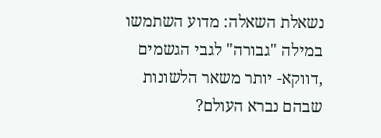נשאלת השאלה: מדוע השתמשו במילה "גבורה" לגבי הגשמים ,דווקא- יותר משאר הלשונות שבהם נברא העולם?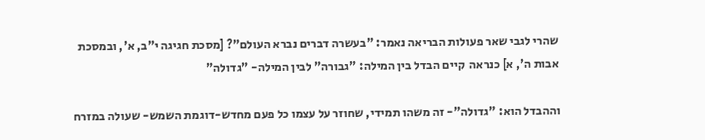שהרי לגבי שאר פעולות הבריאה נאמר: "בעשרה דברים נברא העולם"? [מסכת חגיגה י"ב, א', ובמסכת אבות ה', א] כנראה  קיים הבדל בין המילה: "גבורה" לבין המילה- "גדולה"

וההבדל הוא: "גדולה"- זה משהו תמידי, שחוזר על עצמו כל פעם מחדש-דוגמת השמש- שעולה במזרח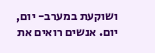ושוקעת במערב- יום, יום. אנשים רואים את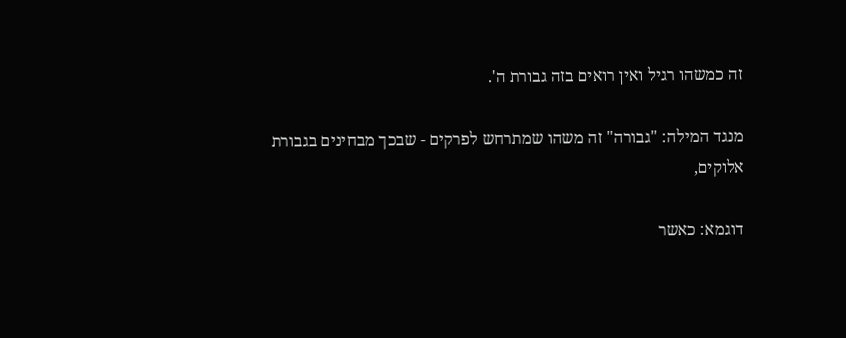זה כמשהו רגיל ואין רואים בזה גבורת ה'.

מנגד המילה: "גבורה" זה משהו שמתרחש לפרקים - שבכך מבחינים בגבורת אלוקים,

דוגמא: כאשר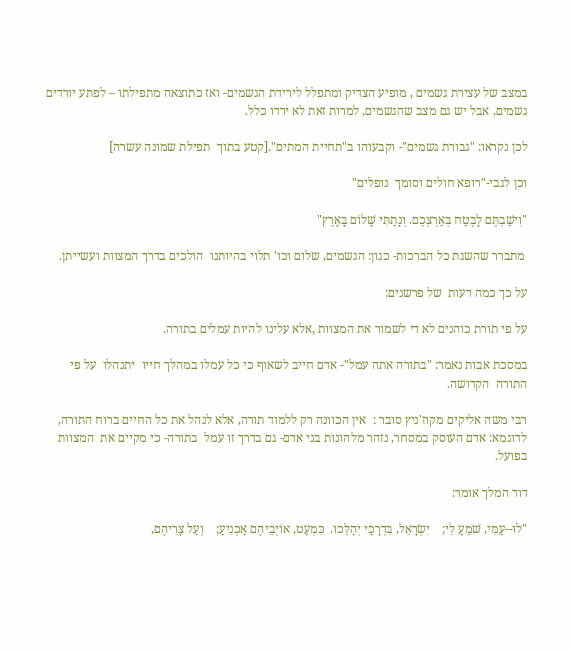במצב של עצירת גשמים , מופיע הצדיק ומתפלל לירידת הגשמים- ואז כתוצאה מתפילתו – לפתע יורדים גשמים, אבל יש גם מצב שהגשמים, למרות זאת לא ירדו כלל.

לכן נקראו: "גבורת גשמים"- וקבעוהו ב"תחיית המתים".[קטע בתוך  תפילת שמונה עשרה]

וכן לגבי-"רופא חולים וסומך  נופלים"

"וִישַׁבְתֶּם לָבֶטַח בְּאַרְצְכֶם. וְנָתַתִּי שָׁלוֹם בָּאָרֶץ"

 מתברר שהשגת כל הברכות- כגון: הגשמים, שלום וכו' תלוי בהיותנו  הולכים בדרך המצוות ועשייתן.

על כך כמה דעות  של פרשנים:

על פי תורת כוהנים לא די לשמור את המצוות ,אלא עלינו להיות עמלים בתורה.

במסכת אבות נאמר: "בתורה אתה עמל"- אדם חייב לשאוף כי כל עמלו במהלך חייו  יתנהלו  על פי התורה  הקדושה.

רבי משה אליקים מקוז'ניץ סובר :  אין הכוונה רק ללמוד תורה, אלא לנהל את כל החיים ברוח התורה, לדוגמא: אדם העוסק במסחר, נזהר מלהונות בני אדם- גם בדרך זו עמל  בתורה- כי מקיים את  המצוות בפועל.

דוד המלך אומר:

"לוּ--עַמִּי, שֹׁמֵעַ לִי;    יִשְׂרָאֵל, בִּדְרָכַי יְהַלֵּכוּ.  כִּמְעַט, אוֹיְבֵיהֶם אַכְנִיעַ;    וְעַל צָרֵיהֶם,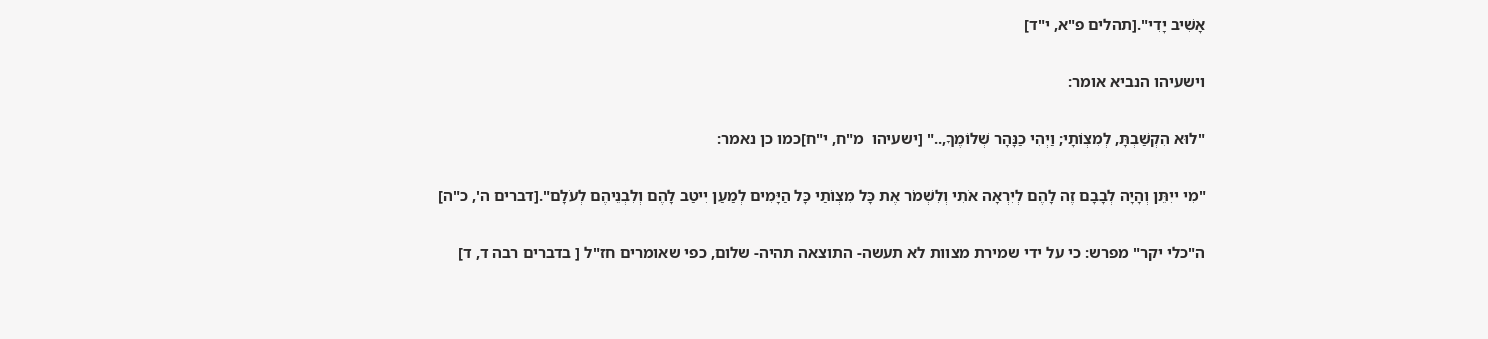אָשִׁיב יָדִי".[תהלים פ"א, י"ד]

וישעיהו הנביא אומר:

"לוּא הִקְשַׁבְתָּ, לְמִצְוֺתָי; וַיְהִי כַנָּהָר שְׁלוֹמֶךָ,.." [ישעיהו  מ"ח, י"ח]כמו כן נאמר:

"מִי ייִתֵּן וְהָיָה לְבָבָם זֶה לָהֶם לְיִרְאָה אֹתִי וְלִשְׁמֹר אֶת כָּל מִצְו‍ֹתַי כָּל הַיָּמִים לְמַעַן יִיטַב לָהֶם וְלִבְנֵיהֶם לְעֹלָם".[דברים ה', כ"ה]

ה"כלי יקר" מפרש: כי על ידי שמירת מצוות לא תעשה- התוצאה תהיה- שלום, כפי שאומרים חז"ל [ בדברים רבה ד, ד]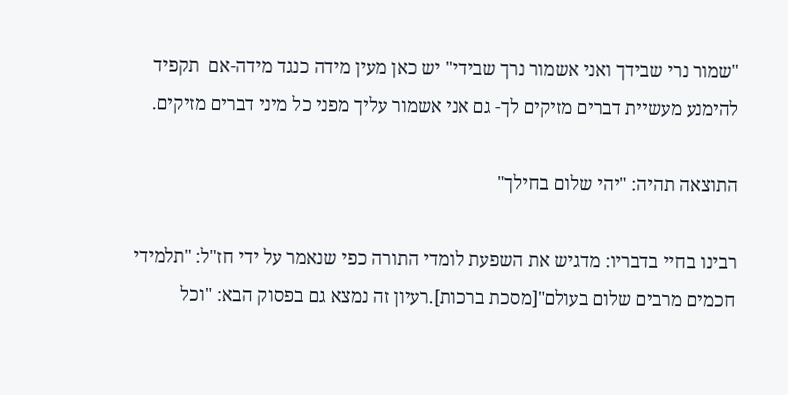"שמור נרי שבידך ואני אשמור נרך שבידי" יש כאן מעין מידה כנגד מידה-אם  תקפיד להימנע מעשיית דברים מזיקים לך- גם אני אשמור עליך מפני כל מיני דברים מזיקים.

התוצאה תהיה: "יהי שלום בחילך"

רבינו בחיי בדבריו: מדגיש את השפעת לומדי התורה כפי שנאמר על ידי חז"ל: "תלמידי חכמים מרבים שלום בעולם"[מסכת ברכות].רעיון זה נמצא גם בפסוק הבא: "וכל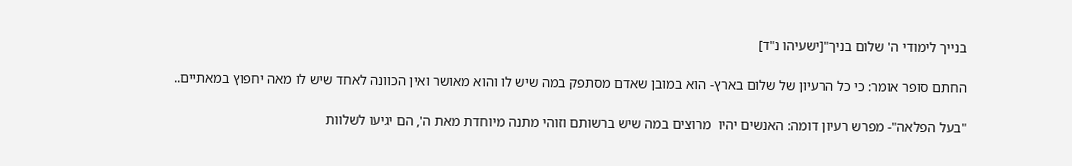בנייך לימודי ה' שלום בניך"[ישעיהו נ"ד]

החתם סופר אומר: כי כל הרעיון של שלום בארץ- הוא במובן שאדם מסתפק במה שיש לו והוא מאושר ואין הכוונה לאחד שיש לו מאה יחפוץ במאתיים..

"בעל הפלאה"- מפרש רעיון דומה: האנשים יהיו  מרוצים במה שיש ברשותם וזוהי מתנה מיוחדת מאת ה', הם יגיעו לשלוות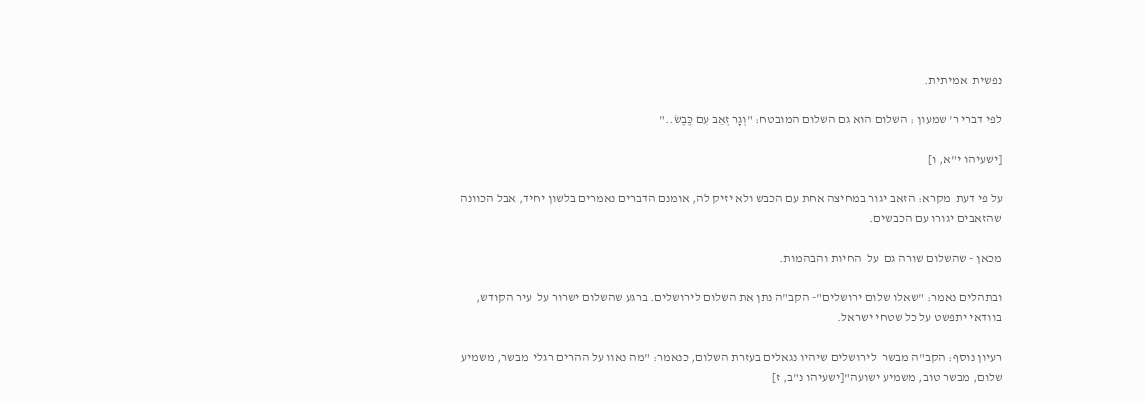נפשית  אמיתית.

לפי דברי ר' שמעון : השלום הוא גם השלום המובטח: "וְגָר זְאֵב עִם כֶּבֶשׂ.."

[ישעיהו י"א, ו]

על פי דעת  מקרא: הזאב יגור במחיצה אחת עם הכבש ולא יזיק לה, אומנם הדברים נאמרים בלשון יחיד, אבל הכוונה שהזאבים יגורו עם הכבשים.

מכאן - שהשלום שורה גם  על  החיות והבהמות.

ובתהלים נאמר: "שאלו שלום ירושלים"- הקב"ה נתן את השלום לירושלים. ברגע שהשלום ישרור על  עיר הקודש, בוודאי יתפשט על כל שטחי ישראל.

רעיון נוסף: הקב"ה מבשר  לירושלים שיהיו נגאלים בעזרת השלום, כנאמר: "מה נאוו על ההרים רגלי  מבשר, משמיע שלום, מבשר טוב, משמיע ישועה"[ישעיהו נ"ב, ז]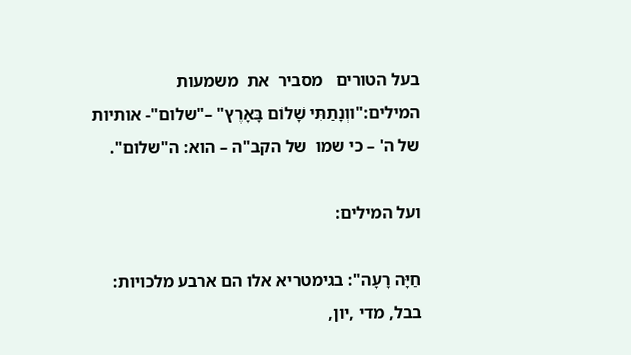בעל הטורים   מסביר  את  משמעות המילים:"ווְנָתַתִּי שָׁלוֹם בָּאָרֶץ" –"שלום"- אותיות של ה' – כי שמו  של הקב"ה – הוא: ה"שלום".

ועל המילים:

חַיָּה רָעָה": בגימטריא אלו הם ארבע מלכויות: בבל, מדי ,יון,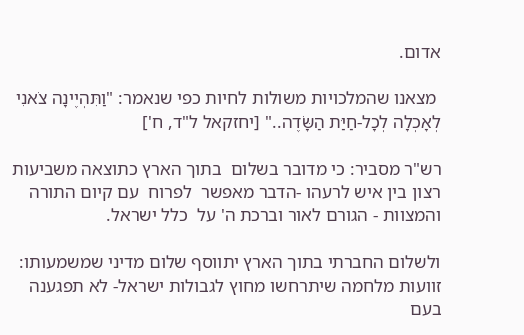אדום.

 מצאנו שהמלכויות משולות לחיות כפי שנאמר: "וַתִּהְיֶינָה צֹאנִי לְאָכְלָה לְכָל-חַיַּת הַשָּׂדֶה.." [יחזקאל ל"ד, ח']

רש"ר מסביר: כי מדובר בשלום  בתוך הארץ כתוצאה משביעות רצון בין איש לרעהו -הדבר מאפשר  לפרוח  עם קיום התורה והמצוות - הגורם לאור וברכת ה' על  כלל ישראל.

ולשלום החברתי בתוך הארץ יתווסף שלום מדיני שמשמעותו: זוועות מלחמה שיתרחשו מחוץ לגבולות ישראל- לא תפגענה בעם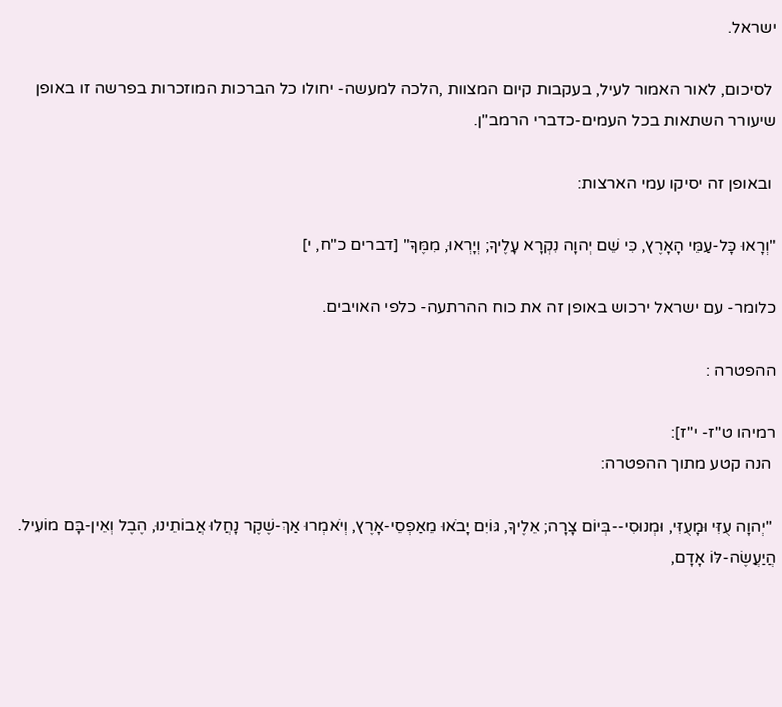ישראל.

 לסיכום, לאור האמור לעיל, בעקבות קיום המצוות ,הלכה למעשה- יחולו כל הברכות המוזכרות בפרשה זו באופן  שיעורר השתאות בכל העמים-כדברי הרמב"ן.

 ובאופן זה יסיקו עמי הארצות:

"וְרָאוּ כָּל-עַמֵּי הָאָרֶץ, כִּי שֵׁם יְהוָה נִקְרָא עָלֶיךָ; וְיָרְאוּ, מִמֶּךָּ" [דברים כ"ח, י]

כלומר- עם ישראל ירכוש באופן זה את כוח ההרתעה- כלפי האויבים.

ההפטרה :

רמיהו ט"ז- י"ז]:
 הנה קטע מתוך ההפטרה:

 "יְהוָה עֻזִּי וּמָעֻזִּי, וּמְנוּסִי--בְּיוֹם צָרָה; אֵלֶיךָ, גּוֹיִם יָבֹאוּ מֵאַפְסֵי-אָרֶץ, וְיֹאמְרוּ אַךְ-שֶׁקֶר נָחֲלוּ אֲבוֹתֵינוּ, הֶבֶל וְאֵין-בָּם מוֹעִיל.   הֲיַעֲשֶׂה-לּוֹ אָדָם,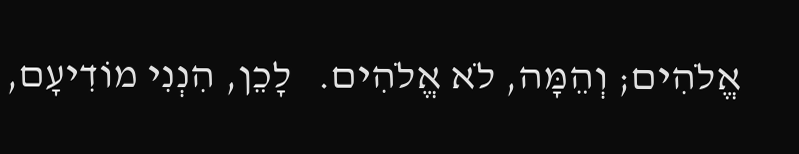אֱלֹהִים; וְהֵמָּה, לֹא אֱלֹהִים.   לָכֵן, הִנְנִי מוֹדִיעָם,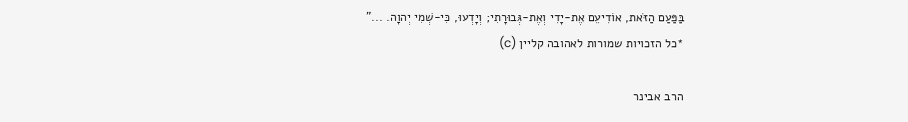בַּפַּעַם הַזֹּאת, אוֹדִיעֵם אֶת-יָדִי וְאֶת-גְּבוּרָתִי; וְיָדְעוּ, כִּי-שְׁמִי יְהוָה. ..."
*כל הזכויות שמורות לאהובה קליין (c)

הרב אבינר